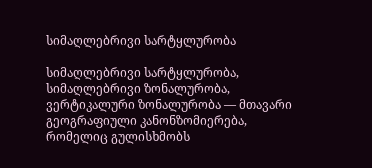სიმაღლებრივი სარტყლურობა

სიმაღლებრივი სარტყლურობა, სიმაღლებრივი ზონალურობა, ვერტიკალური ზონალურობა — მთავარი გეოგრაფიული კანონზომიერება, რომელიც გულისხმობს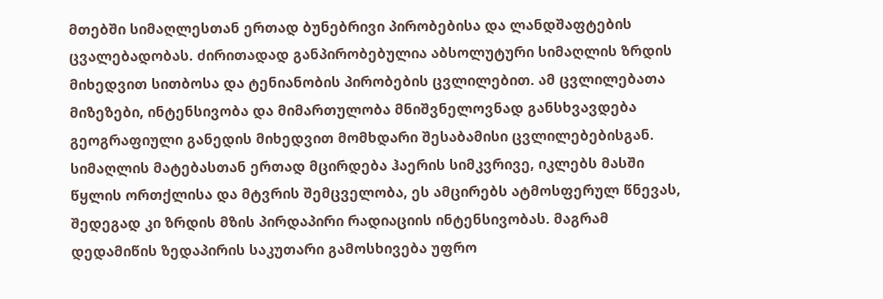მთებში სიმაღლესთან ერთად ბუნებრივი პირობებისა და ლანდშაფტების ცვალებადობას. ძირითადად განპირობებულია აბსოლუტური სიმაღლის ზრდის მიხედვით სითბოსა და ტენიანობის პირობების ცვლილებით. ამ ცვლილებათა მიზეზები, ინტენსივობა და მიმართულობა მნიშვნელოვნად განსხვავდება გეოგრაფიული განედის მიხედვით მომხდარი შესაბამისი ცვლილებებისგან. სიმაღლის მატებასთან ერთად მცირდება ჰაერის სიმკვრივე, იკლებს მასში წყლის ორთქლისა და მტვრის შემცველობა, ეს ამცირებს ატმოსფერულ წნევას, შედეგად კი ზრდის მზის პირდაპირი რადიაციის ინტენსივობას. მაგრამ დედამიწის ზედაპირის საკუთარი გამოსხივება უფრო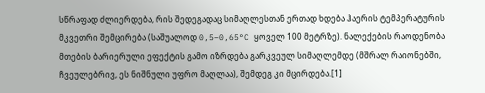სწრაფად ძლიერდება, რის შედეგადაც სიმაღლესთან ერთად ხდება ჰაერის ტემპერატურის მკვეთრი შემცირება (საშუალოდ 0,5–0,65°C ყოველ 100 მეტრზე). ნალექების რაოდენობა მთების ბარიერული ეფექტის გამო იზრდება გარკვეულ სიმაღლემდე (მშრალ რაიონებში, ჩვეულებრივ, ეს ნიშნული უფრო მაღლაა), შემდეგ კი მცირდება.[1]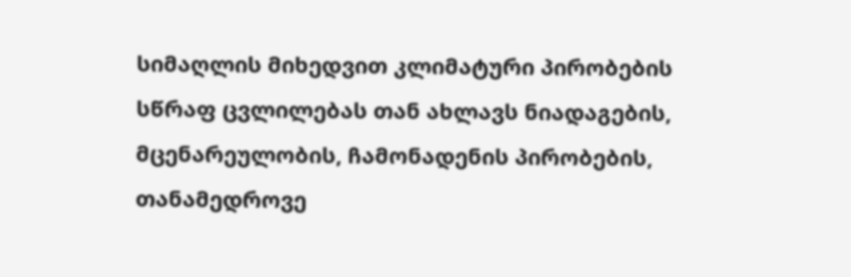სიმაღლის მიხედვით კლიმატური პირობების სწრაფ ცვლილებას თან ახლავს ნიადაგების, მცენარეულობის, ჩამონადენის პირობების, თანამედროვე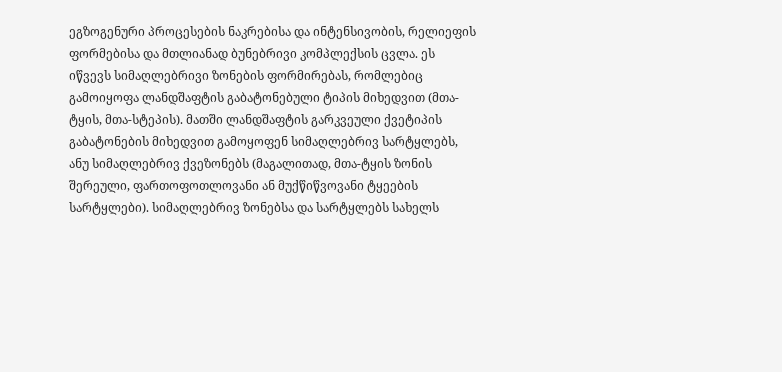ეგზოგენური პროცესების ნაკრებისა და ინტენსივობის, რელიეფის ფორმებისა და მთლიანად ბუნებრივი კომპლექსის ცვლა. ეს იწვევს სიმაღლებრივი ზონების ფორმირებას, რომლებიც გამოიყოფა ლანდშაფტის გაბატონებული ტიპის მიხედვით (მთა-ტყის, მთა-სტეპის). მათში ლანდშაფტის გარკვეული ქვეტიპის გაბატონების მიხედვით გამოყოფენ სიმაღლებრივ სარტყლებს, ანუ სიმაღლებრივ ქვეზონებს (მაგალითად, მთა-ტყის ზონის შერეული, ფართოფოთლოვანი ან მუქწიწვოვანი ტყეების სარტყლები). სიმაღლებრივ ზონებსა და სარტყლებს სახელს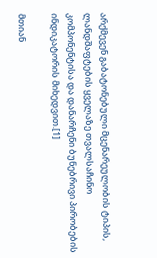არქმევენ გაბატონებული მცენარეულობის ტიპის, ლანდშაფტების ყველაზე თვალსაჩინო კომპონენტისა და დანარჩენი ბუნებრივი პირობების ინდიკატორის მიხედვით.[1]

მთიან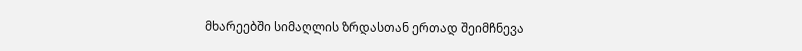მხარეებში სიმაღლის ზრდასთან ერთად შეიმჩნევა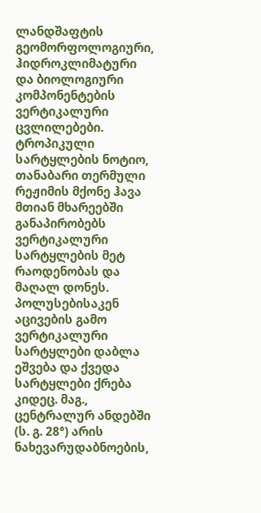ლანდშაფტის გეომორფოლოგიური, ჰიდროკლიმატური და ბიოლოგიური კომპონენტების ვერტიკალური ცვლილებები. ტროპიკული სარტყლების ნოტიო, თანაბარი თერმული რეჟიმის მქონე ჰავა მთიან მხარეებში განაპირობებს ვერტიკალური სარტყლების მეტ რაოდენობას და მაღალ დონეს. პოლუსებისაკენ აცივების გამო ვერტიკალური სარტყლები დაბლა ეშვება და ქვედა სარტყლები ქრება კიდეც. მაგ., ცენტრალურ ანდებში (ს. გ. 28°) არის ნახევარუდაბნოების,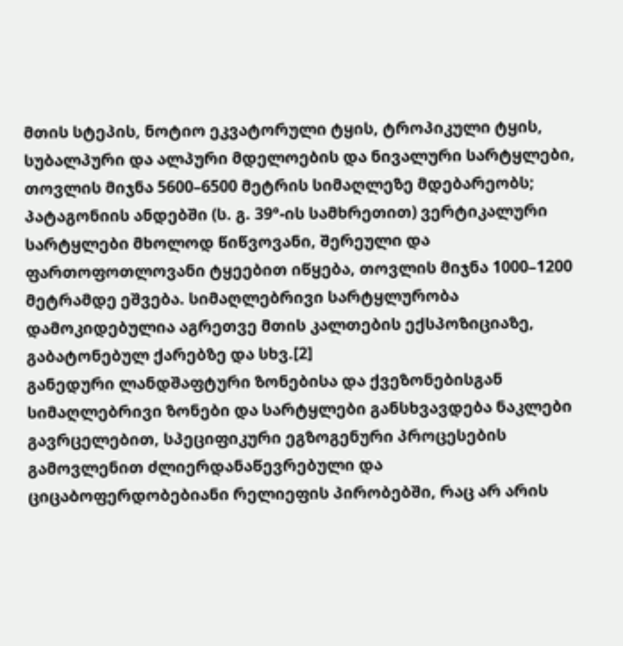მთის სტეპის, ნოტიო ეკვატორული ტყის, ტროპიკული ტყის, სუბალპური და ალპური მდელოების და ნივალური სარტყლები, თოვლის მიჯნა 5600–6500 მეტრის სიმაღლეზე მდებარეობს; პატაგონიის ანდებში (ს. გ. 39°-ის სამხრეთით) ვერტიკალური სარტყლები მხოლოდ წიწვოვანი, შერეული და ფართოფოთლოვანი ტყეებით იწყება, თოვლის მიჯნა 1000–1200 მეტრამდე ეშვება. სიმაღლებრივი სარტყლურობა დამოკიდებულია აგრეთვე მთის კალთების ექსპოზიციაზე, გაბატონებულ ქარებზე და სხვ.[2]
განედური ლანდშაფტური ზონებისა და ქვეზონებისგან სიმაღლებრივი ზონები და სარტყლები განსხვავდება ნაკლები გავრცელებით, სპეციფიკური ეგზოგენური პროცესების გამოვლენით ძლიერდანაწევრებული და ციცაბოფერდობებიანი რელიეფის პირობებში, რაც არ არის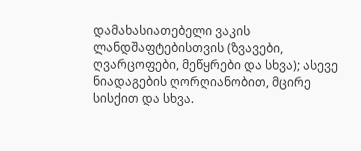დამახასიათებელი ვაკის ლანდშაფტებისთვის (ზვავები, ღვარცოფები, მეწყრები და სხვა); ასევე ნიადაგების ღორღიანობით, მცირე სისქით და სხვა.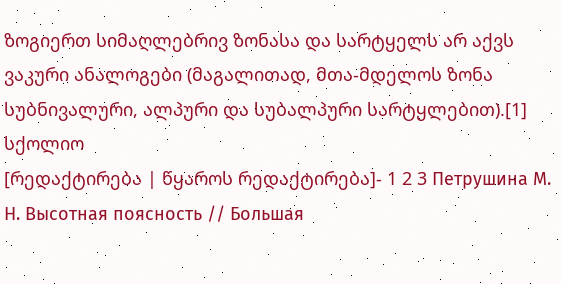ზოგიერთ სიმაღლებრივ ზონასა და სარტყელს არ აქვს ვაკური ანალოგები (მაგალითად, მთა-მდელოს ზონა სუბნივალური, ალპური და სუბალპური სარტყლებით).[1]
სქოლიო
[რედაქტირება | წყაროს რედაქტირება]- 1 2 3 Петрушина М. Н. Высотная поясность // Большая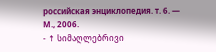российская энциклопедия. т. 6. — М., 2006.
- ↑ სიმაღლებრივი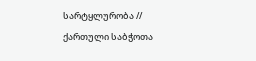სარტყლურობა // ქართული საბჭოთა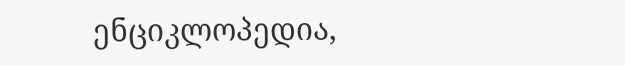ენციკლოპედია,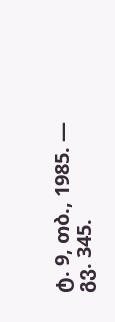ტ. 9, თბ., 1985. — გვ. 345.